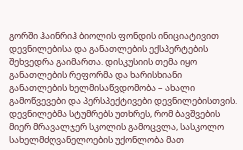გორში ჰაინრიჰ ბიოლის ფონდის ინიციატივით დევნილებისა და განათლების ექსპერტების შეხვედრა გაიმართა. დისკუსიის თემა იყო განათლების რეფორმა და ხარისხიანი განათლების ხელმისაწვდომობა – ახალი გამოწვევები და პერსპექტივები დევნილებისთვის. დევნილებმა სტუმრებს უთხრეს, რომ ბავშვების მიერ მრავალჯერ სკოლის გამოცვლა, სასკოლო სახელმძღვანელოების უქონლობა მათ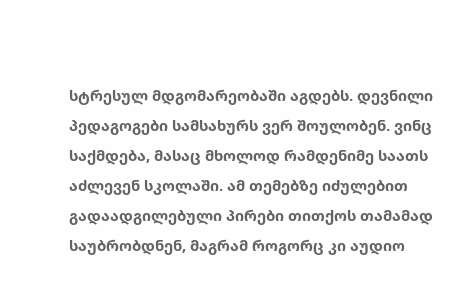სტრესულ მდგომარეობაში აგდებს. დევნილი პედაგოგები სამსახურს ვერ შოულობენ. ვინც საქმდება, მასაც მხოლოდ რამდენიმე საათს აძლევენ სკოლაში. ამ თემებზე იძულებით გადაადგილებული პირები თითქოს თამამად საუბრობდნენ, მაგრამ როგორც კი აუდიო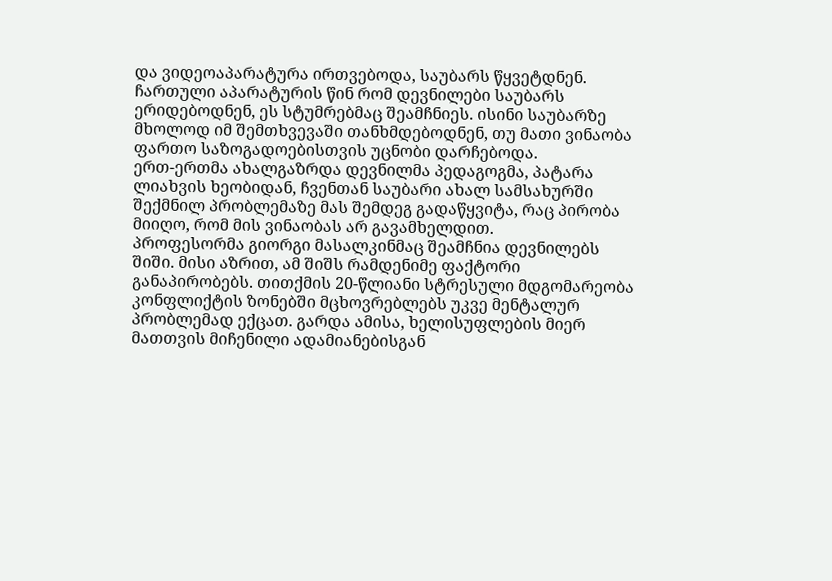და ვიდეოაპარატურა ირთვებოდა, საუბარს წყვეტდნენ.
ჩართული აპარატურის წინ რომ დევნილები საუბარს ერიდებოდნენ, ეს სტუმრებმაც შეამჩნიეს. ისინი საუბარზე მხოლოდ იმ შემთხვევაში თანხმდებოდნენ, თუ მათი ვინაობა ფართო საზოგადოებისთვის უცნობი დარჩებოდა.
ერთ-ერთმა ახალგაზრდა დევნილმა პედაგოგმა, პატარა ლიახვის ხეობიდან, ჩვენთან საუბარი ახალ სამსახურში შექმნილ პრობლემაზე მას შემდეგ გადაწყვიტა, რაც პირობა მიიღო, რომ მის ვინაობას არ გავამხელდით.
პროფესორმა გიორგი მასალკინმაც შეამჩნია დევნილებს შიში. მისი აზრით, ამ შიშს რამდენიმე ფაქტორი განაპირობებს. თითქმის 20-წლიანი სტრესული მდგომარეობა კონფლიქტის ზონებში მცხოვრებლებს უკვე მენტალურ პრობლემად ექცათ. გარდა ამისა, ხელისუფლების მიერ მათთვის მიჩენილი ადამიანებისგან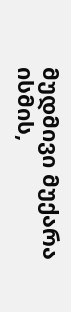მუდმივი მუქარა ისმის,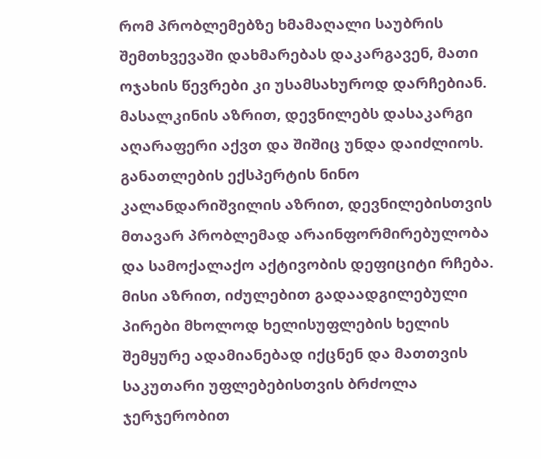რომ პრობლემებზე ხმამაღალი საუბრის შემთხვევაში დახმარებას დაკარგავენ, მათი ოჯახის წევრები კი უსამსახუროდ დარჩებიან. მასალკინის აზრით, დევნილებს დასაკარგი აღარაფერი აქვთ და შიშიც უნდა დაიძლიოს.
განათლების ექსპერტის ნინო კალანდარიშვილის აზრით, დევნილებისთვის მთავარ პრობლემად არაინფორმირებულობა და სამოქალაქო აქტივობის დეფიციტი რჩება. მისი აზრით, იძულებით გადაადგილებული პირები მხოლოდ ხელისუფლების ხელის შემყურე ადამიანებად იქცნენ და მათთვის საკუთარი უფლებებისთვის ბრძოლა ჯერჯერობით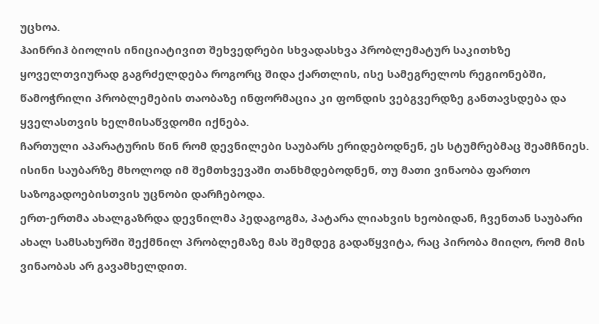უცხოა.
ჰაინრიჰ ბიოლის ინიციატივით შეხვედრები სხვადასხვა პრობლემატურ საკითხზე ყოველთვიურად გაგრძელდება როგორც შიდა ქართლის, ისე სამეგრელოს რეგიონებში, წამოჭრილი პრობლემების თაობაზე ინფორმაცია კი ფონდის ვებგვერდზე განთავსდება და ყველასთვის ხელმისაწვდომი იქნება.
ჩართული აპარატურის წინ რომ დევნილები საუბარს ერიდებოდნენ, ეს სტუმრებმაც შეამჩნიეს. ისინი საუბარზე მხოლოდ იმ შემთხვევაში თანხმდებოდნენ, თუ მათი ვინაობა ფართო საზოგადოებისთვის უცნობი დარჩებოდა.
ერთ-ერთმა ახალგაზრდა დევნილმა პედაგოგმა, პატარა ლიახვის ხეობიდან, ჩვენთან საუბარი ახალ სამსახურში შექმნილ პრობლემაზე მას შემდეგ გადაწყვიტა, რაც პირობა მიიღო, რომ მის ვინაობას არ გავამხელდით.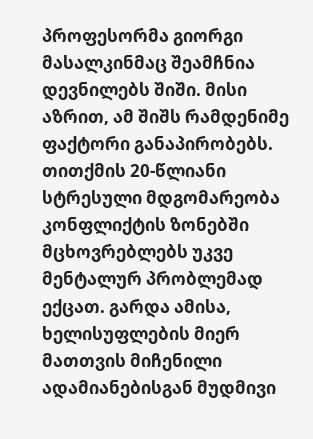პროფესორმა გიორგი მასალკინმაც შეამჩნია დევნილებს შიში. მისი აზრით, ამ შიშს რამდენიმე ფაქტორი განაპირობებს. თითქმის 20-წლიანი სტრესული მდგომარეობა კონფლიქტის ზონებში მცხოვრებლებს უკვე მენტალურ პრობლემად ექცათ. გარდა ამისა, ხელისუფლების მიერ მათთვის მიჩენილი ადამიანებისგან მუდმივი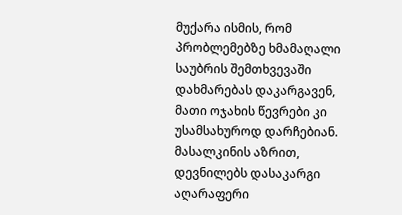მუქარა ისმის, რომ პრობლემებზე ხმამაღალი საუბრის შემთხვევაში დახმარებას დაკარგავენ, მათი ოჯახის წევრები კი უსამსახუროდ დარჩებიან. მასალკინის აზრით, დევნილებს დასაკარგი აღარაფერი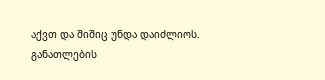აქვთ და შიშიც უნდა დაიძლიოს.
განათლების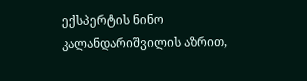ექსპერტის ნინო კალანდარიშვილის აზრით,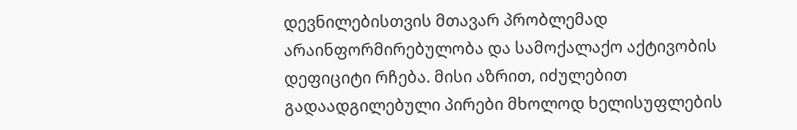დევნილებისთვის მთავარ პრობლემად არაინფორმირებულობა და სამოქალაქო აქტივობის დეფიციტი რჩება. მისი აზრით, იძულებით გადაადგილებული პირები მხოლოდ ხელისუფლების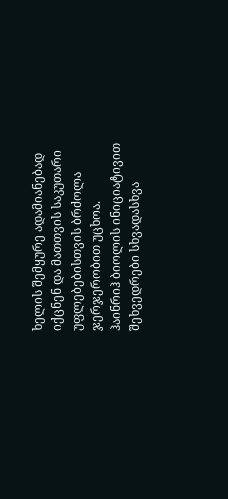ხელის შემყურე ადამიანებად იქცნენ და მათთვის საკუთარი უფლებებისთვის ბრძოლა ჯერჯერობით უცხოა.
ჰაინრიჰ ბიოლის ინიციატივით შეხვედრები სხვადასხვა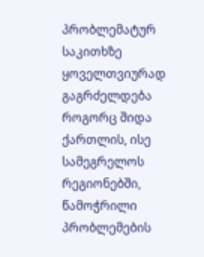პრობლემატურ საკითხზე ყოველთვიურად გაგრძელდება როგორც შიდა ქართლის, ისე სამეგრელოს რეგიონებში, წამოჭრილი პრობლემების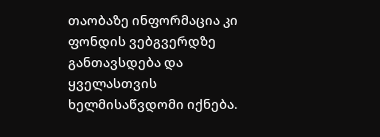თაობაზე ინფორმაცია კი ფონდის ვებგვერდზე განთავსდება და ყველასთვის ხელმისაწვდომი იქნება.